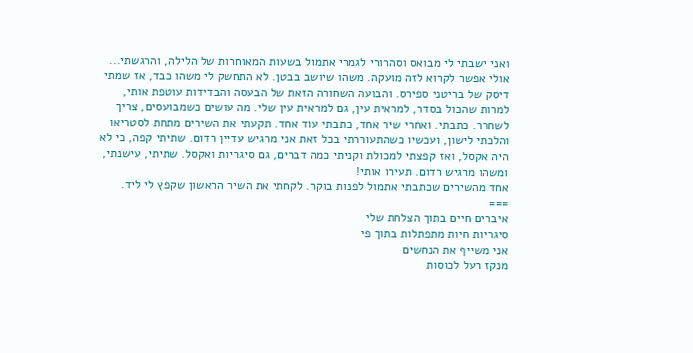ואני ישבתי לי מבואס וסהרורי לגמרי אתמול בשעות המאוחרות של הלילה, והרגשתי... אולי אפשר לקרוא לזה מועקה. משהו שיושב בבטן. לא התחשק לי משהו כבד, אז שמתי דיסק של בריטני ספירס. והבועה השחורה הזאת של הבעסה והבדידות עוטפת אותי, למרות שהכול בסדר, למראית עין, גם למראית עין שלי. מה עושים כשמבועסים, צריך לשחרר. כתבתי. ואחרי שיר אחד, כתבתי עוד אחד. תקעתי את השירים מתחת לסטריאו והלכתי לישון, ועכשיו כשהתעוררתי בכל זאת אני מרגיש עדיין רדום. שתיתי קפה, כי לא היה אקסל, ואז קפצתי למכולת וקניתי כמה דברים, גם סיגריות ואקסל. שתיתי, עישנתי, ומשהו מרגיש רדום. תעירו אותי!
אחד מהשירים שכתבתי אתמול לפנות בוקר. לקחתי את השיר הראשון שקפץ לי ליד.
===
איברים חיים בתוך הצלחת שלי
סיגריות חיות מתפתלות בתוך פי
אני משייף את הנחשים
מנקז רעל לכוסות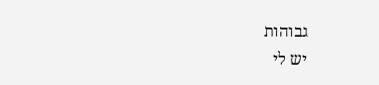גבוהות
יש לי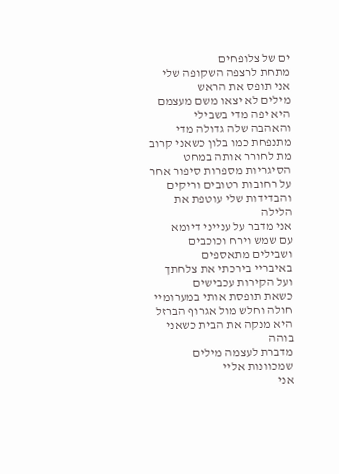ים של צלופחים
מתחת לרצפה השקופה שלי
אני תופס את הראש
מילים לא יצאו משם מעצמם
היא יפה מדי בשבילי
והאהבה שלה גדולה מדי
מתנפחת כמו בלון כשאני קרוב
מת לחורר אותה במחט
הסיגריות מספרות סיפור אחר
על רחובות רטובים וריקים
והבדידות שלי עוטפת את הלילה
אני מדבר על ענייני דיומא
עם שמש וירח וכוכבים
ושבילים מתאספים
באיבריי בירכתי את צלחתך
ועל הקירות עכבישים
כשאת תופסת אותי במערומיי
חולה וחלש מול אגרוף הברזל
היא מנקה את הבית כשאני בוהה
מדברת לעצמה מילים שמכוונות אליי
אני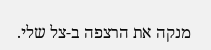מנקה את הרצפה ב-צל שלי.